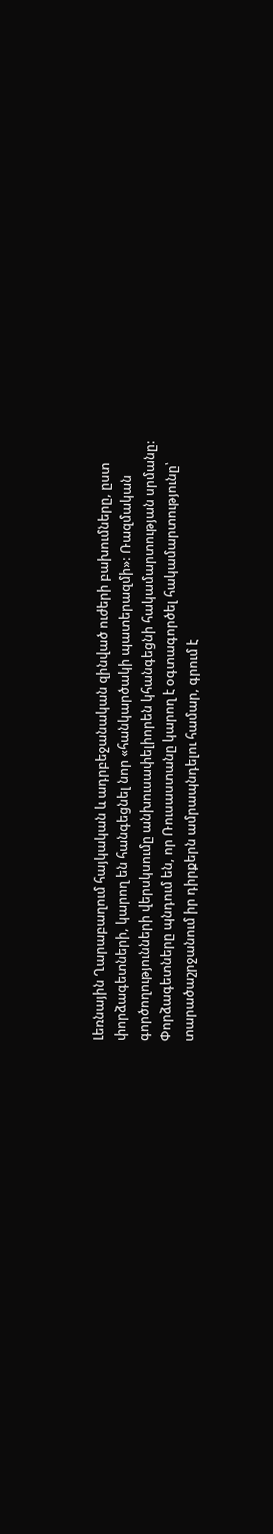Լեռնային Ղարաբաղում հայկական և ադրբեջանական զինված ուժերի բախումները, ըստ փորձագետների, կարող են հանգեցնել նոր «հանկարծակի պատերազմի»: Ռազմական գործողությունների վերսկսումը անխուսափելիորեն կհանգեցնի հակամարտության սրմանը: Փորձագետները պնդում են, որ Ռուսաստանը կարող է օգտագործել հակամարտությունը՝ տարածաշրջանում իր դիրքերն ամրապնդելու համար, գրում է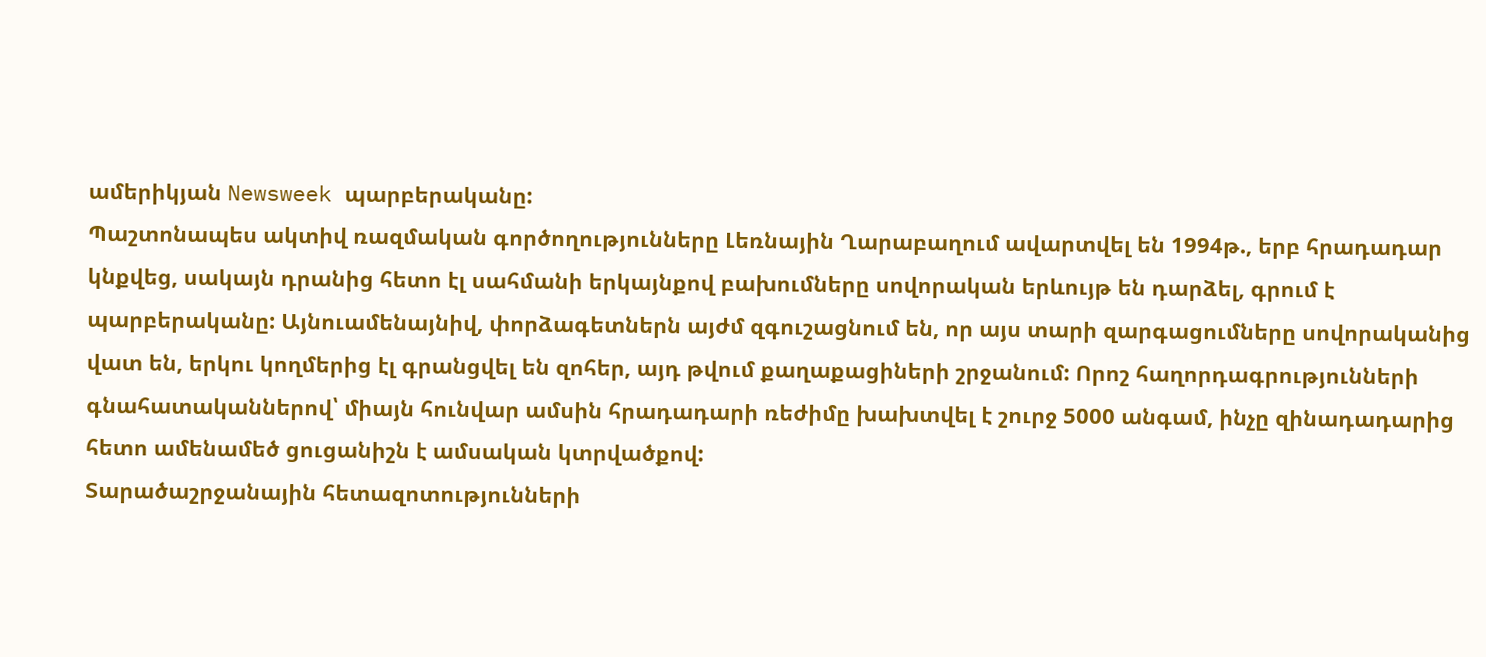ամերիկյան Newsweek պարբերականը:
Պաշտոնապես ակտիվ ռազմական գործողությունները Լեռնային Ղարաբաղում ավարտվել են 1994թ., երբ հրադադար կնքվեց, սակայն դրանից հետո էլ սահմանի երկայնքով բախումները սովորական երևույթ են դարձել, գրում է պարբերականը: Այնուամենայնիվ, փորձագետներն այժմ զգուշացնում են, որ այս տարի զարգացումները սովորականից վատ են, երկու կողմերից էլ գրանցվել են զոհեր, այդ թվում քաղաքացիների շրջանում: Որոշ հաղորդագրությունների գնահատականներով՝ միայն հունվար ամսին հրադադարի ռեժիմը խախտվել է շուրջ 5000 անգամ, ինչը զինադադարից հետո ամենամեծ ցուցանիշն է ամսական կտրվածքով:
Տարածաշրջանային հետազոտությունների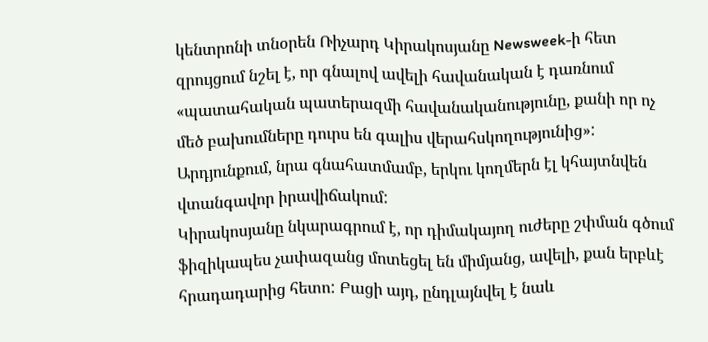կենտրոնի տնօրեն Ռիչարդ Կիրակոսյանը Newsweek-ի հետ զրույցում նշել է, որ գնալով ավելի հավանական է դառնում «պատահական պատերազմի հավանականությունը, քանի որ ոչ մեծ բախումները դուրս են գալիս վերահսկողությունից»: Արդյունքում, նրա գնահատմամբ, երկու կողմերն էլ կհայտնվեն վտանգավոր իրավիճակում:
Կիրակոսյանը նկարագրում է, որ դիմակայող ուժերը շփման գծում ֆիզիկապես չափազանց մոտեցել են միմյանց, ավելի, քան երբևէ հրադադարից հետո: Բացի այդ, ընդլայնվել է նաև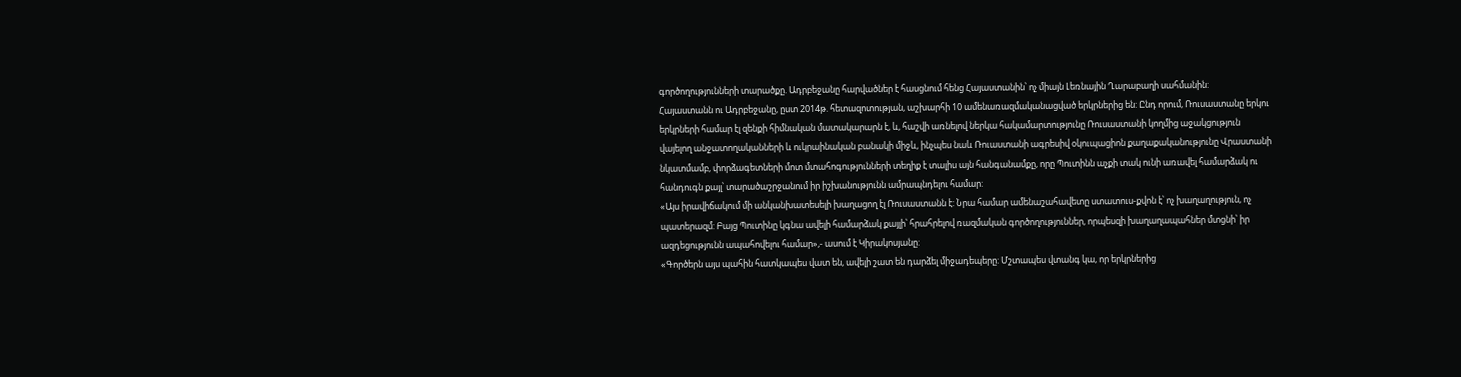գործողությունների տարածքը. Ադրբեջանը հարվածներ է հասցնում հենց Հայաստանին՝ ոչ միայն Լեռնային Ղարաբաղի սահմանին:
Հայաստանն ու Ադրբեջանը, ըստ 2014թ. հետազոտության, աշխարհի 10 ամենառազմականացված երկրներից են: Ընդ որում, Ռուսաստանը երկու երկրների համար էլ զենքի հիմնական մատակարարն է, և, հաշվի առնելով ներկա հակամարտությունը Ռուսաստանի կողմից աջակցություն վայելող անջատողականների և ուկրաինական բանակի միջև, ինչպես նաև Ռուաստանի ագրեսիվ օկուպացիոն քաղաքականությունը Վրաստանի նկատմամբ, փորձագետների մոտ մտահոգությունների տեղիք է տալիս այն հանգանամքը, որը Պուտինն աչքի տակ ունի առավել համարձակ ու հանդուգն քայլ՝ տարածաշրջանում իր իշխանությունն ամրապնդելու համար:
«Այս իրավիճակում մի անկանխատեսելի խաղացող էլ Ռուսաստանն է: Նրա համար ամենաշահավետը ստատուս-քվոն է՝ ոչ խաղաղություն, ոչ պատերազմ: Բայց Պուտինը կգնա ավելի համարձակ քայլի՝ հրահրելով ռազմական գործողություններ, որպեսզի խաղաղապահներ մտցնի՝ իր ազդեցությունն ապահովելու համար»,- ասում է Կիրակոսյանը:
«Գործերն այս պահին հատկապես վատ են, ավելի շատ են դարձել միջադեպերը: Մշտապես վտանգ կա, որ երկրներից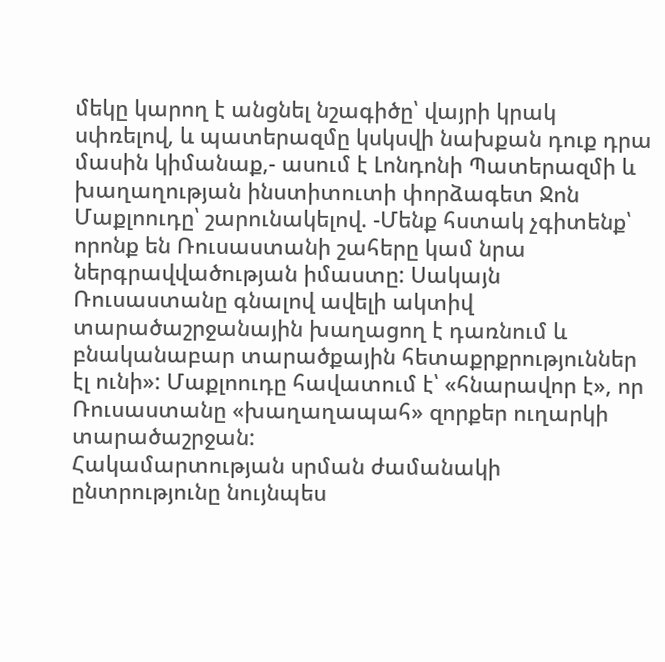մեկը կարող է անցնել նշագիծը՝ վայրի կրակ սփռելով, և պատերազմը կսկսվի նախքան դուք դրա մասին կիմանաք,- ասում է Լոնդոնի Պատերազմի և խաղաղության ինստիտուտի փորձագետ Ջոն Մաքլոուդը՝ շարունակելով. -Մենք հստակ չգիտենք՝ որոնք են Ռուսաստանի շահերը կամ նրա ներգրավվածության իմաստը: Սակայն Ռուսաստանը գնալով ավելի ակտիվ տարածաշրջանային խաղացող է դառնում և բնականաբար տարածքային հետաքրքրություններ էլ ունի»: Մաքլոուդը հավատում է՝ «հնարավոր է», որ Ռուսաստանը «խաղաղապահ» զորքեր ուղարկի տարածաշրջան:
Հակամարտության սրման ժամանակի ընտրությունը նույնպես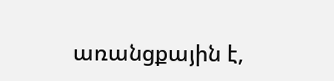առանցքային է,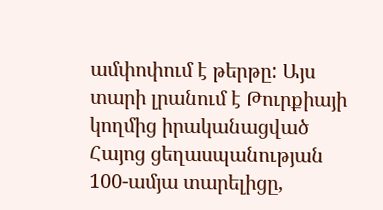ամփոփում է թերթը: Այս տարի լրանում է Թուրքիայի կողմից իրականացված Հայոց ցեղասպանության 100-ամյա տարելիցը,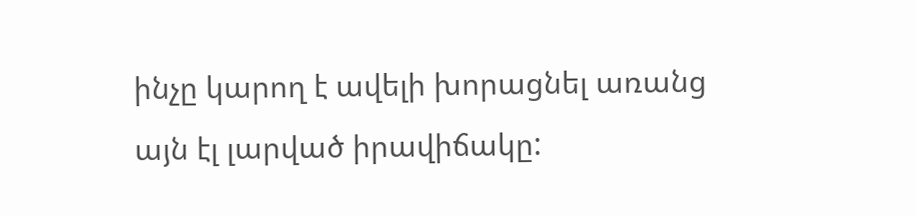ինչը կարող է ավելի խորացնել առանց այն էլ լարված իրավիճակը: